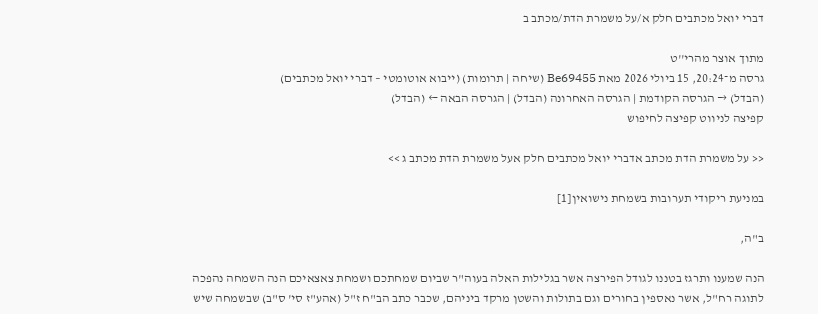דברי יואל מכתבים חלק א/על משמרת הדת/מכתב ב

מתוך אוצר מהרי''ט
גרסה מ־20:24, 15 ביולי 2026 מאת Be69455 (שיחה | תרומות) (ייבוא אוטומטי – דברי יואל מכתבים)
(הבדל) → הגרסה הקודמת | הגרסה האחרונה (הבדל) | הגרסה הבאה ← (הבדל)
קפיצה לניווט קפיצה לחיפוש

<< על משמרת הדת מכתב אדברי יואל מכתבים חלק אעל משמרת הדת מכתב ג >>

במניעת ריקודי תערובות בשמחת נישואין[1]

ב"ה,

הנה שמענו ותרגז בטננו לגודל הפירצה אשר בגלילות האלה בעוה"ר שביום שמחתכם ושמחת צאצאיכם הנה השמחה נהפכה לתוגה רח"ל, אשר נאספין בחורים וגם בתולות והשטן מרקד ביניהם, שכבר כתב הב"ח ז"ל (אהע"ז סי' ס"ב) שבשמחה שיש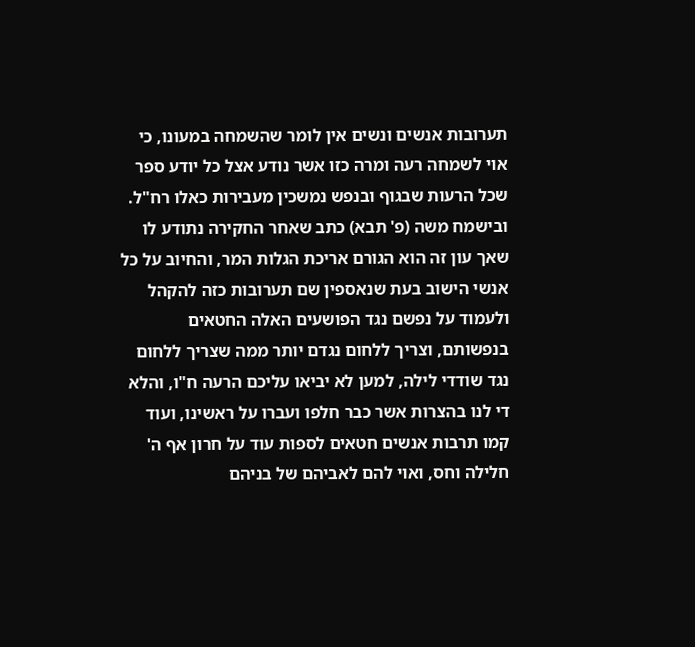תערובות אנשים ונשים אין לומר שהשמחה במעונו, כי אוי לשמחה רעה ומרה כזו אשר נודע אצל כל יודע ספר שכל הרעות שבגוף ובנפש נמשכין מעבירות כאלו רח"ל. ובישמח משה (פ' תבא) כתב שאחר החקירה נתודע לו שאך עון זה הוא הגורם אריכת הגלות המר, והחיוב על כל אנשי הישוב בעת שנאספין שם תערובות כזה להקהל ולעמוד על נפשם נגד הפושעים האלה החטאים בנפשותם, וצריך ללחום נגדם יותר ממה שצריך ללחום נגד שודדי לילה, למען לא יביאו עליכם הרעה ח"ו, והלא די לנו בהצרות אשר כבר חלפו ועברו על ראשינו, ועוד קמו תרבות אנשים חטאים לספות עוד על חרון אף ה' חלילה וחס, ואוי להם לאביהם של בניהם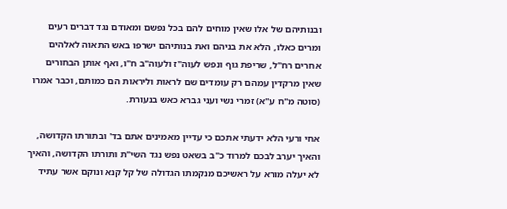ובנותיהם של אלו שאין מוחים להם בכל נפשם ומאודם נגד דברים רעים ומרים כאלו, הלא את בניהם ואת בנותיהם ישרפו באש התאוה לאלהים אחרים רח"ל, שריפת גוף ונפש לעוה"ז ולעוה"ב ח"ו, ואף אותן הבחורים שאין מרקדין עמהם רק עומדים שם לראות וליראות הם כמותם, וכבר אמרו (סוטה מ"ח ע"א) זמרי נשי ועני גברא כאש בנעורת.

אחי ורעי הלא ידעתי אתכם כי עדיין מאמינים אתם בד' ובתורתו הקדושה, והאיך יערב לבכם למרוד כ"ב בשאט נפש נגד השי"ת ותורתו הקדושה, והאיך לא יעלה מורא על ראשיכם מנקמתו הגדולה של קל קנא ונוקם אשר עתיד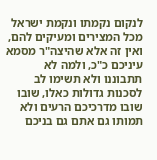לנקום נקמתו ונקמת ישראל מכל המצירים ומעיקים להם, ואין זה אלא שהיצה"ר מסמא עיניכם כ"כ, ולמה לא תתבוננו ולא תשימו לב לסכנות גדולות כאלו, שובו שובו מדרכיכם הרעים ולא תמותו גם אתם גם בניכם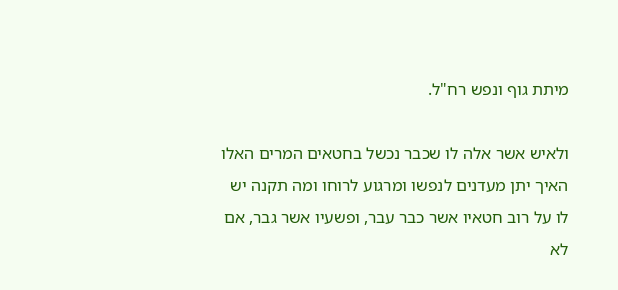מיתת גוף ונפש רח"ל.

ולאיש אשר אלה לו שכבר נכשל בחטאים המרים האלו האיך יתן מעדנים לנפשו ומרגוע לרוחו ומה תקנה יש לו על רוב חטאיו אשר כבר עבר, ופשעיו אשר גבר, אם לא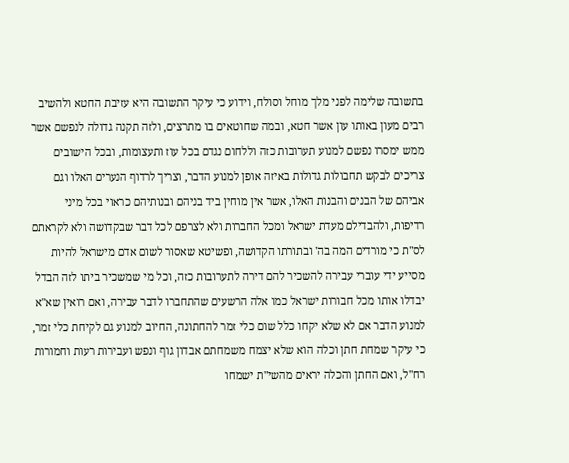בתשובה שלימה לפני מלך מוחל וסולח, וידוע כי עיקר התשובה היא עזיבת החטא ולהשיב רבים מעון באותו עון אשר חטא, ובמה שחוטאים בו מתרצים, ולזה תקנה גדולה לנפשם אשר ממש ימסרו נפשם למנוע תערובות כזה וללחום נגדם בכל עוז ותעצומות, ובכל הישובים צריכים לבקש תחבולות גדולות באיזה אופן למנוע הדבר, וצריך לרדוף הנערים האלו וגם אביהם של הבנים והבנות האלו, אשר אין מוחין ביד בניהם ובנותיהם כראוי בכל מיני רדיפות, ולהבדילם מעדת ישראל ומכל החברות ולא לצרפם לכל דבר שבקדושה ולא לקראתם לס"ת כי מורדים המה בה' ובתורתו הקדושה, ופשיטא שאסור לשום אדם מישראל להיות מסייע ידי עוברי עבירה להשכיר להם דירה לתערובות כזה, וכל מי שמשכיר ביתו לזה הבדל יבדלו אותו מכל חבורות ישראל כמו אלה הרשעים שהתחברו לדבר עבירה, ואם רואין שא"א למנוע הדבר אם לא שלא יקחו כלל שום כלי זמר להחתונה, החיוב למנוע גם לקיחת כלי זמר, כי עיקר שמחת חתן וכלה הוא שלא יצמח משמחתם אבדון גוף ונפש ועבירות רעות וחמורות רח"ל, ואם החתן והכלה יראים מהשי"ת ישמחו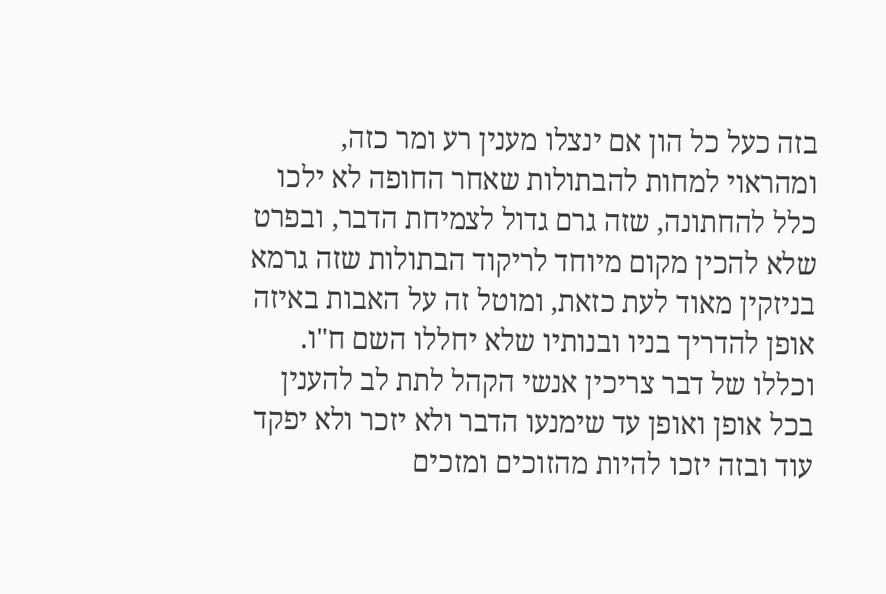בזה כעל כל הון אם ינצלו מענין רע ומר כזה, ומהראוי למחות להבתולות שאחר החופה לא ילכו כלל להחתונה, שזה גרם גדול לצמיחת הדבר, ובפרט שלא להכין מקום מיוחד לריקוד הבתולות שזה גרמא בניזקין מאוד לעת כזאת, ומוטל זה על האבות באיזה אופן להדריך בניו ובנותיו שלא יחללו השם ח"ו. וכללו של דבר צריכין אנשי הקהל לתת לב להענין בכל אופן ואופן עד שימנעו הדבר ולא יזכר ולא יפקד עוד ובזה יזכו להיות מהזוכים ומזכים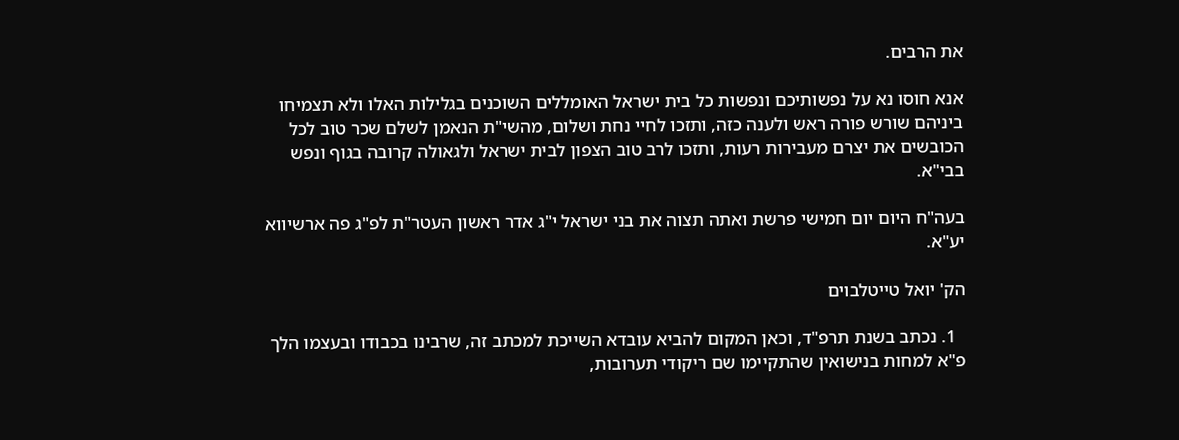את הרבים.

אנא חוסו נא על נפשותיכם ונפשות כל בית ישראל האומללים השוכנים בגלילות האלו ולא תצמיחו ביניהם שורש פורה ראש ולענה כזה, ותזכו לחיי נחת ושלום, מהשי"ת הנאמן לשלם שכר טוב לכל הכובשים את יצרם מעבירות רעות, ותזכו לרב טוב הצפון לבית ישראל ולגאולה קרובה בגוף ונפש בבי"א.

בעה"ח היום יום חמישי פרשת ואתה תצוה את בני ישראל י"ג אדר ראשון העטר"ת לפ"ג פה ארשיווא יע"א.

הק' יואל טייטלבוים

  1. נכתב בשנת תרפ"ד, וכאן המקום להביא עובדא השייכת למכתב זה, שרבינו בכבודו ובעצמו הלך פ"א למחות בנישואין שהתקיימו שם ריקודי תערובות,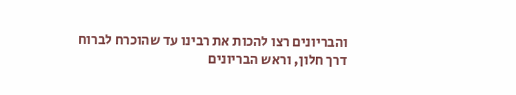והבריונים רצו להכות את רבינו עד שהוכרח לברוח דרך חלון, וראש הבריונים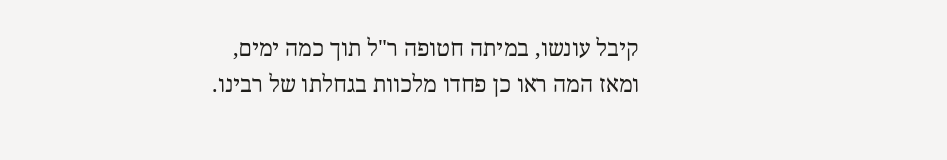קיבל עונשו, במיתה חטופה ר"ל תוך כמה ימים, ומאז המה ראו כן פחדו מלכוות בגחלתו של רבינו.